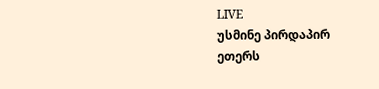LIVE
უსმინე პირდაპირ ეთერს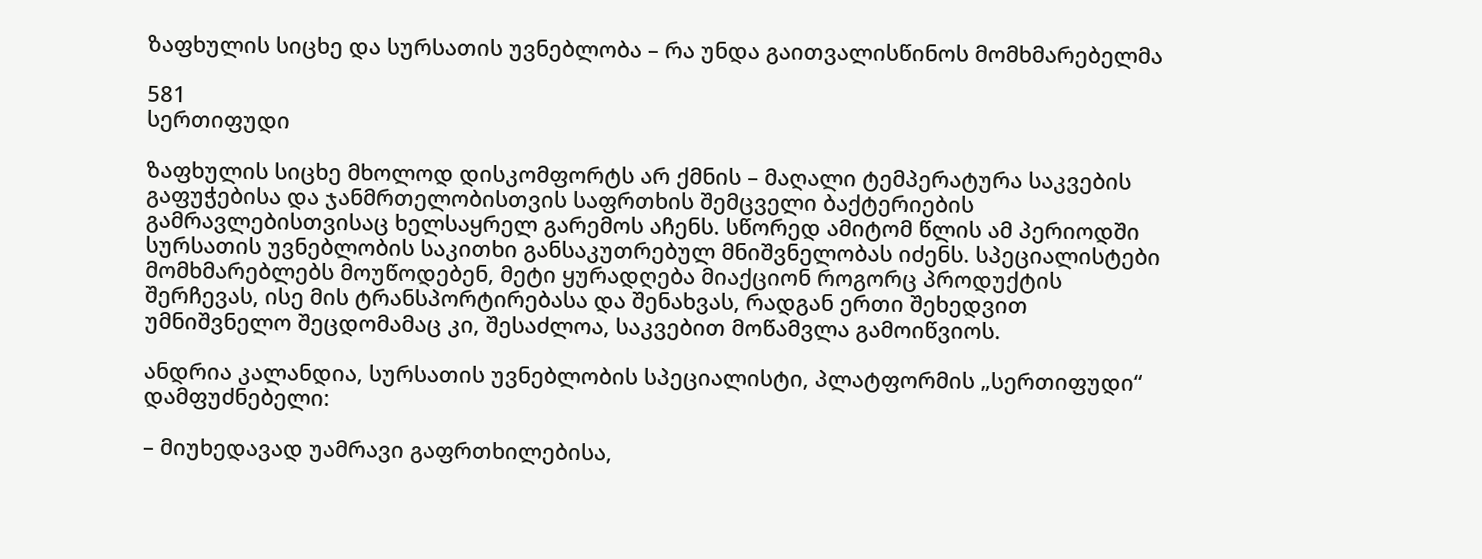ზაფხულის სიცხე და სურსათის უვნებლობა – რა უნდა გაითვალისწინოს მომხმარებელმა

581
სერთიფუდი

ზაფხულის სიცხე მხოლოდ დისკომფორტს არ ქმნის – მაღალი ტემპერატურა საკვების გაფუჭებისა და ჯანმრთელობისთვის საფრთხის შემცველი ბაქტერიების გამრავლებისთვისაც ხელსაყრელ გარემოს აჩენს. სწორედ ამიტომ წლის ამ პერიოდში სურსათის უვნებლობის საკითხი განსაკუთრებულ მნიშვნელობას იძენს. სპეციალისტები მომხმარებლებს მოუწოდებენ, მეტი ყურადღება მიაქციონ როგორც პროდუქტის შერჩევას, ისე მის ტრანსპორტირებასა და შენახვას, რადგან ერთი შეხედვით უმნიშვნელო შეცდომამაც კი, შესაძლოა, საკვებით მოწამვლა გამოიწვიოს.

ანდრია კალანდია, სურსათის უვნებლობის სპეციალისტი, პლატფორმის „სერთიფუდი“ დამფუძნებელი:

– მიუხედავად უამრავი გაფრთხილებისა,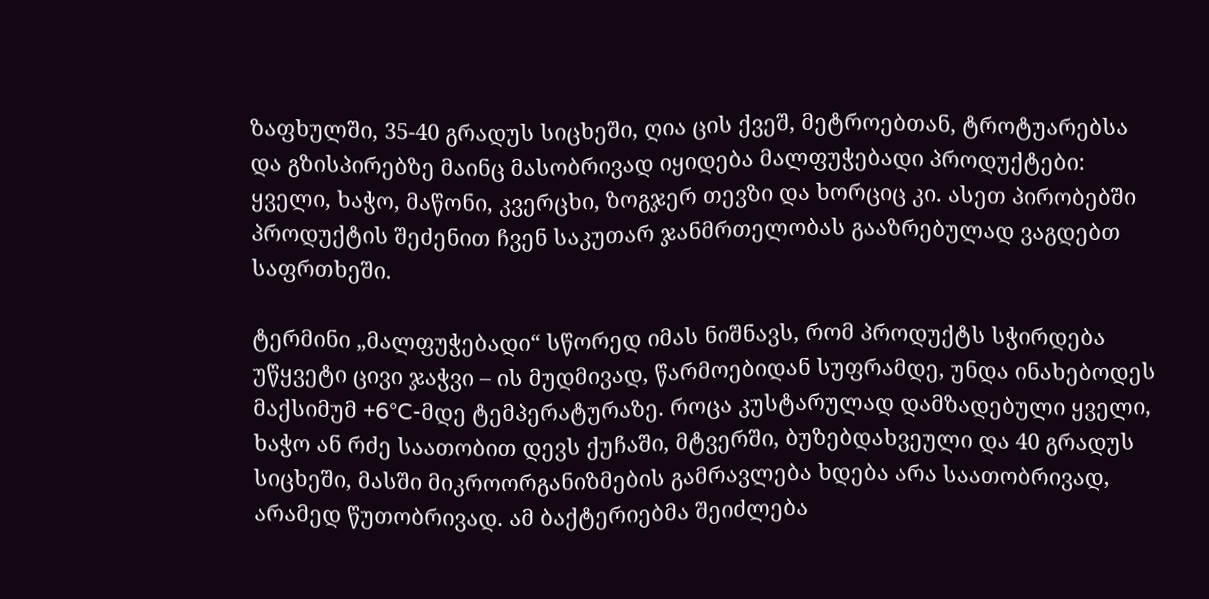ზაფხულში, 35-40 გრადუს სიცხეში, ღია ცის ქვეშ, მეტროებთან, ტროტუარებსა და გზისპირებზე მაინც მასობრივად იყიდება მალფუჭებადი პროდუქტები: ყველი, ხაჭო, მაწონი, კვერცხი, ზოგჯერ თევზი და ხორციც კი. ასეთ პირობებში პროდუქტის შეძენით ჩვენ საკუთარ ჯანმრთელობას გააზრებულად ვაგდებთ საფრთხეში.

ტერმინი „მალფუჭებადი“ სწორედ იმას ნიშნავს, რომ პროდუქტს სჭირდება უწყვეტი ცივი ჯაჭვი – ის მუდმივად, წარმოებიდან სუფრამდე, უნდა ინახებოდეს მაქსიმუმ +6°C-მდე ტემპერატურაზე. როცა კუსტარულად დამზადებული ყველი, ხაჭო ან რძე საათობით დევს ქუჩაში, მტვერში, ბუზებდახვეული და 40 გრადუს სიცხეში, მასში მიკროორგანიზმების გამრავლება ხდება არა საათობრივად, არამედ წუთობრივად. ამ ბაქტერიებმა შეიძლება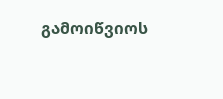გამოიწვიოს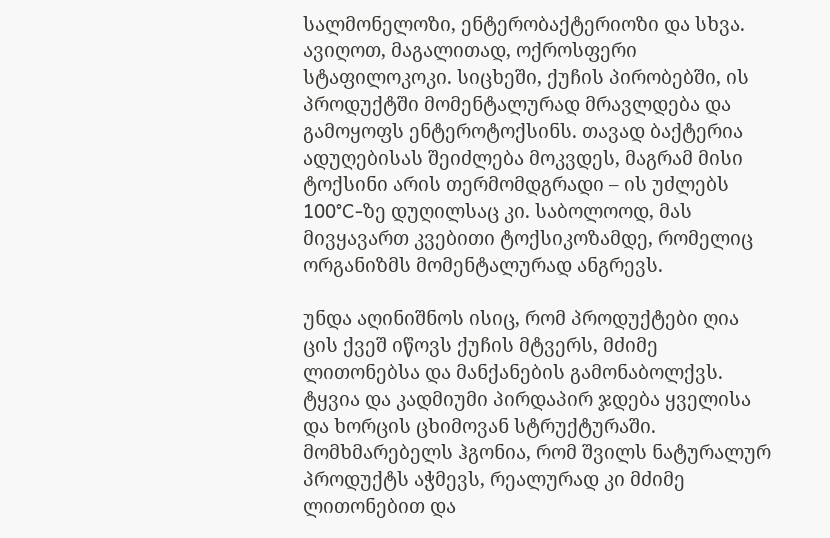სალმონელოზი, ენტერობაქტერიოზი და სხვა. ავიღოთ, მაგალითად, ოქროსფერი სტაფილოკოკი. სიცხეში, ქუჩის პირობებში, ის პროდუქტში მომენტალურად მრავლდება და გამოყოფს ენტეროტოქსინს. თავად ბაქტერია ადუღებისას შეიძლება მოკვდეს, მაგრამ მისი ტოქსინი არის თერმომდგრადი – ის უძლებს 100°C-ზე დუღილსაც კი. საბოლოოდ, მას მივყავართ კვებითი ტოქსიკოზამდე, რომელიც ორგანიზმს მომენტალურად ანგრევს.

უნდა აღინიშნოს ისიც, რომ პროდუქტები ღია ცის ქვეშ იწოვს ქუჩის მტვერს, მძიმე ლითონებსა და მანქანების გამონაბოლქვს. ტყვია და კადმიუმი პირდაპირ ჯდება ყველისა და ხორცის ცხიმოვან სტრუქტურაში. მომხმარებელს ჰგონია, რომ შვილს ნატურალურ პროდუქტს აჭმევს, რეალურად კი მძიმე ლითონებით და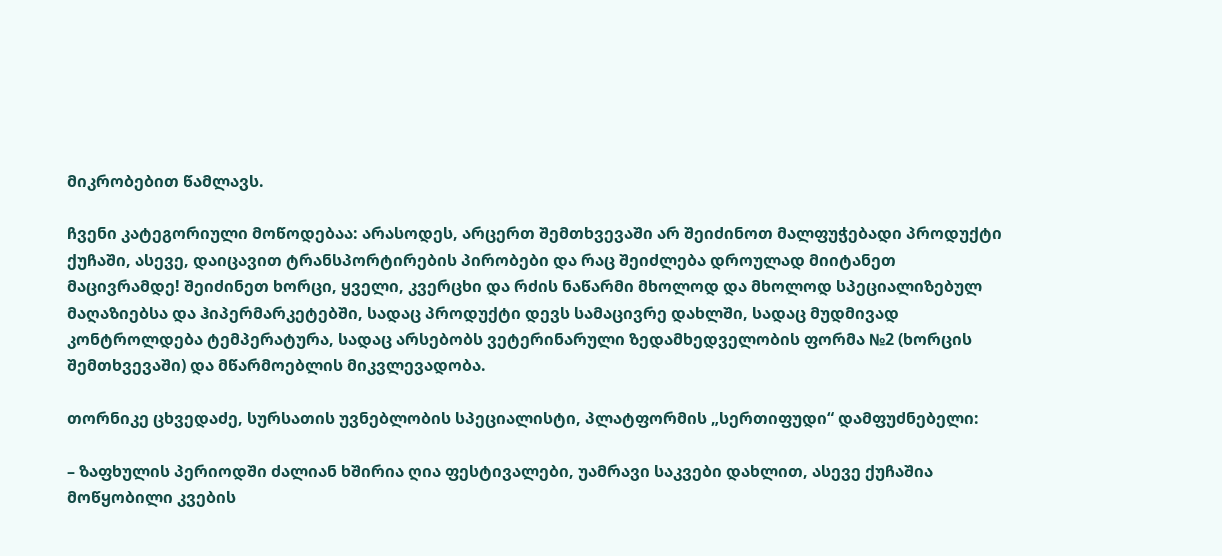მიკრობებით წამლავს.

ჩვენი კატეგორიული მოწოდებაა: არასოდეს, არცერთ შემთხვევაში არ შეიძინოთ მალფუჭებადი პროდუქტი ქუჩაში, ასევე, დაიცავით ტრანსპორტირების პირობები და რაც შეიძლება დროულად მიიტანეთ მაცივრამდე! შეიძინეთ ხორცი, ყველი, კვერცხი და რძის ნაწარმი მხოლოდ და მხოლოდ სპეციალიზებულ მაღაზიებსა და ჰიპერმარკეტებში, სადაც პროდუქტი დევს სამაცივრე დახლში, სადაც მუდმივად კონტროლდება ტემპერატურა, სადაც არსებობს ვეტერინარული ზედამხედველობის ფორმა №2 (ხორცის შემთხვევაში) და მწარმოებლის მიკვლევადობა.

თორნიკე ცხვედაძე, სურსათის უვნებლობის სპეციალისტი, პლატფორმის „სერთიფუდი“ დამფუძნებელი:

– ზაფხულის პერიოდში ძალიან ხშირია ღია ფესტივალები, უამრავი საკვები დახლით, ასევე ქუჩაშია მოწყობილი კვების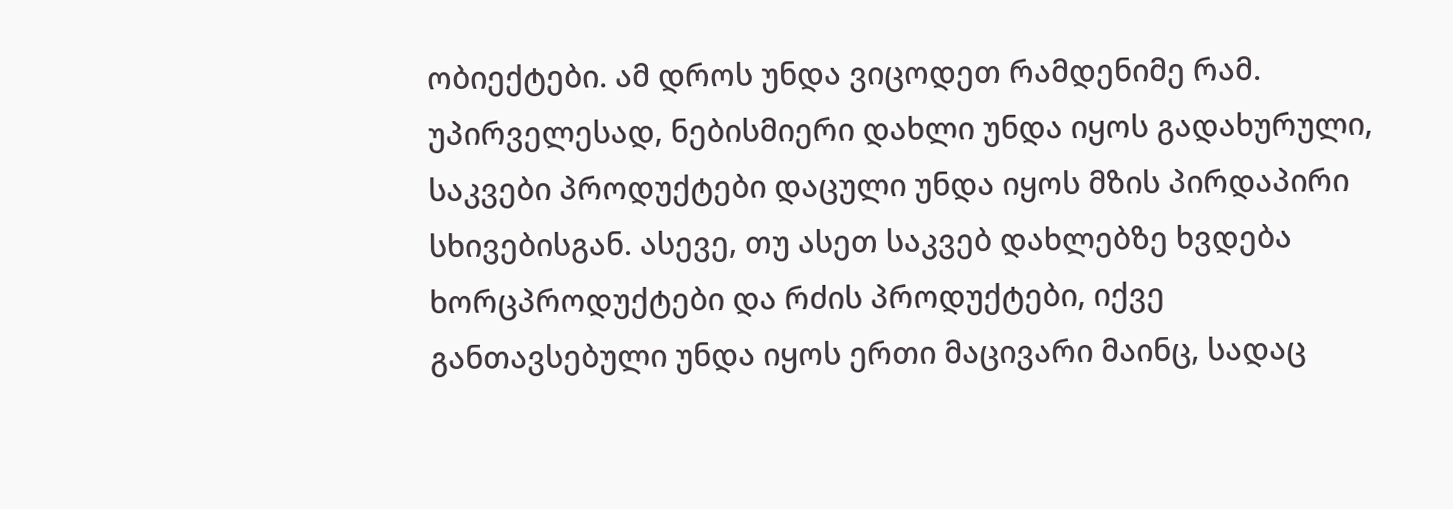ობიექტები. ამ დროს უნდა ვიცოდეთ რამდენიმე რამ. უპირველესად, ნებისმიერი დახლი უნდა იყოს გადახურული, საკვები პროდუქტები დაცული უნდა იყოს მზის პირდაპირი სხივებისგან. ასევე, თუ ასეთ საკვებ დახლებზე ხვდება ხორცპროდუქტები და რძის პროდუქტები, იქვე განთავსებული უნდა იყოს ერთი მაცივარი მაინც, სადაც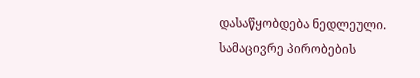დასაწყობდება ნედლეული. სამაცივრე პირობების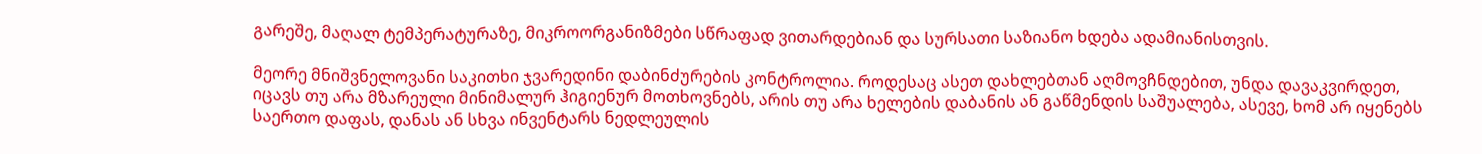გარეშე, მაღალ ტემპერატურაზე, მიკროორგანიზმები სწრაფად ვითარდებიან და სურსათი საზიანო ხდება ადამიანისთვის.

მეორე მნიშვნელოვანი საკითხი ჯვარედინი დაბინძურების კონტროლია. როდესაც ასეთ დახლებთან აღმოვჩნდებით, უნდა დავაკვირდეთ, იცავს თუ არა მზარეული მინიმალურ ჰიგიენურ მოთხოვნებს, არის თუ არა ხელების დაბანის ან გაწმენდის საშუალება, ასევე, ხომ არ იყენებს საერთო დაფას, დანას ან სხვა ინვენტარს ნედლეულის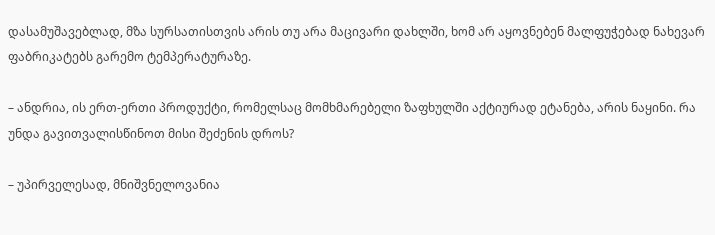დასამუშავებლად, მზა სურსათისთვის არის თუ არა მაცივარი დახლში, ხომ არ აყოვნებენ მალფუჭებად ნახევარ ფაბრიკატებს გარემო ტემპერატურაზე.

– ანდრია, ის ერთ-ერთი პროდუქტი, რომელსაც მომხმარებელი ზაფხულში აქტიურად ეტანება, არის ნაყინი. რა უნდა გავითვალისწინოთ მისი შეძენის დროს?

– უპირველესად, მნიშვნელოვანია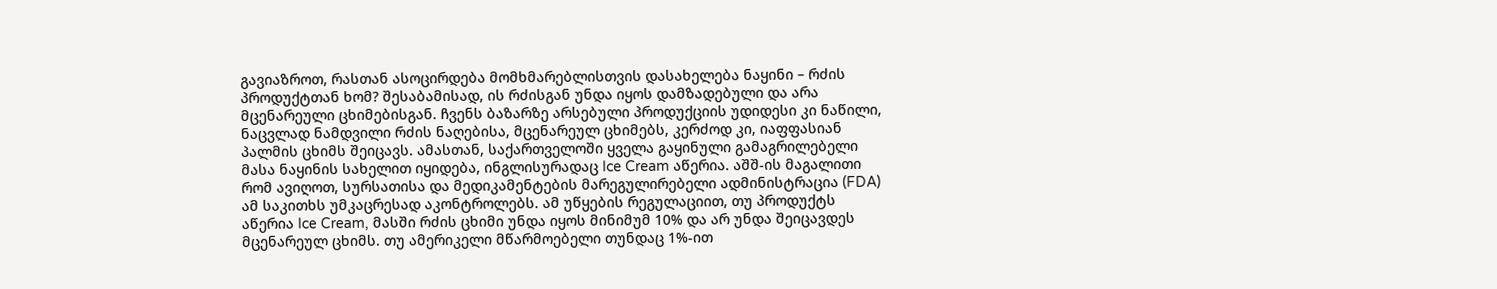გავიაზროთ, რასთან ასოცირდება მომხმარებლისთვის დასახელება ნაყინი – რძის პროდუქტთან ხომ? შესაბამისად, ის რძისგან უნდა იყოს დამზადებული და არა მცენარეული ცხიმებისგან. ჩვენს ბაზარზე არსებული პროდუქციის უდიდესი კი ნაწილი, ნაცვლად ნამდვილი რძის ნაღებისა, მცენარეულ ცხიმებს, კერძოდ კი, იაფფასიან პალმის ცხიმს შეიცავს. ამასთან, საქართველოში ყველა გაყინული გამაგრილებელი მასა ნაყინის სახელით იყიდება, ინგლისურადაც Ice Cream აწერია. აშშ-ის მაგალითი რომ ავიღოთ, სურსათისა და მედიკამენტების მარეგულირებელი ადმინისტრაცია (FDA) ამ საკითხს უმკაცრესად აკონტროლებს. ამ უწყების რეგულაციით, თუ პროდუქტს აწერია Ice Cream, მასში რძის ცხიმი უნდა იყოს მინიმუმ 10% და არ უნდა შეიცავდეს მცენარეულ ცხიმს. თუ ამერიკელი მწარმოებელი თუნდაც 1%-ით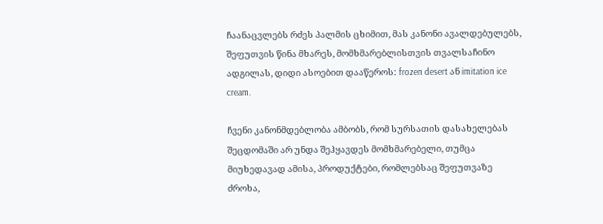ჩაანაცვლებს რძეს პალმის ცხიმით, მას კანონი ავალდებულებს, შეფუთვის წინა მხარეს, მომხმარებლისთვის თვალსაჩინო ადგილას, დიდი ასოებით დააწეროს: frozen desert ან imitation ice cream.

ჩვენი კანონმდებლობა ამბობს, რომ სურსათის დასახელებას შეცდომაში არ უნდა შეჰყავდეს მომხმარებელი, თუმცა მიუხედავად ამისა, პროდუქტები, რომლებსაც შეფუთვაზე ძროხა,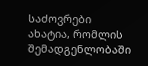საძოვრები ახატია, რომლის შემადგენლობაში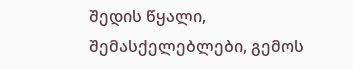შედის წყალი, შემასქელებლები, გემოს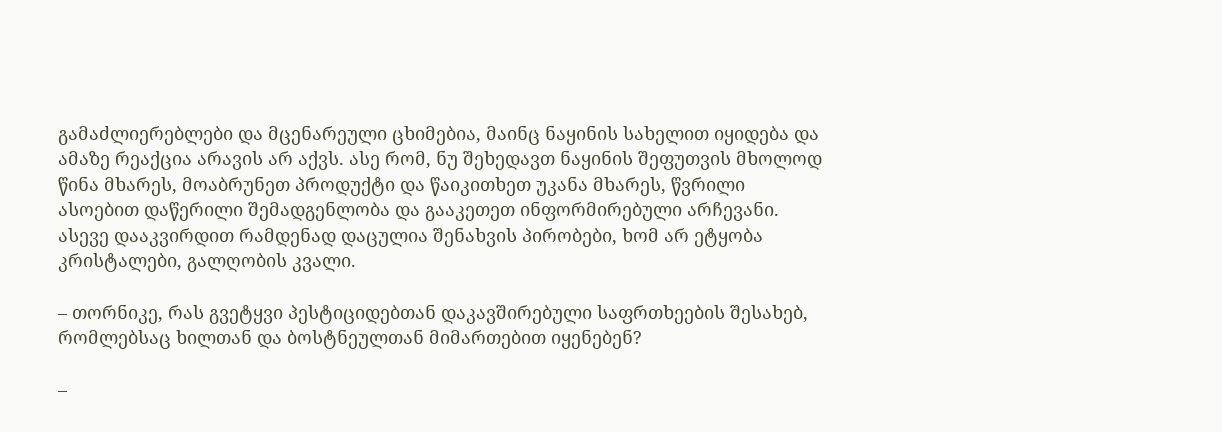გამაძლიერებლები და მცენარეული ცხიმებია, მაინც ნაყინის სახელით იყიდება და ამაზე რეაქცია არავის არ აქვს. ასე რომ, ნუ შეხედავთ ნაყინის შეფუთვის მხოლოდ წინა მხარეს, მოაბრუნეთ პროდუქტი და წაიკითხეთ უკანა მხარეს, წვრილი ასოებით დაწერილი შემადგენლობა და გააკეთეთ ინფორმირებული არჩევანი. ასევე დააკვირდით რამდენად დაცულია შენახვის პირობები, ხომ არ ეტყობა კრისტალები, გალღობის კვალი.

– თორნიკე, რას გვეტყვი პესტიციდებთან დაკავშირებული საფრთხეების შესახებ, რომლებსაც ხილთან და ბოსტნეულთან მიმართებით იყენებენ?

–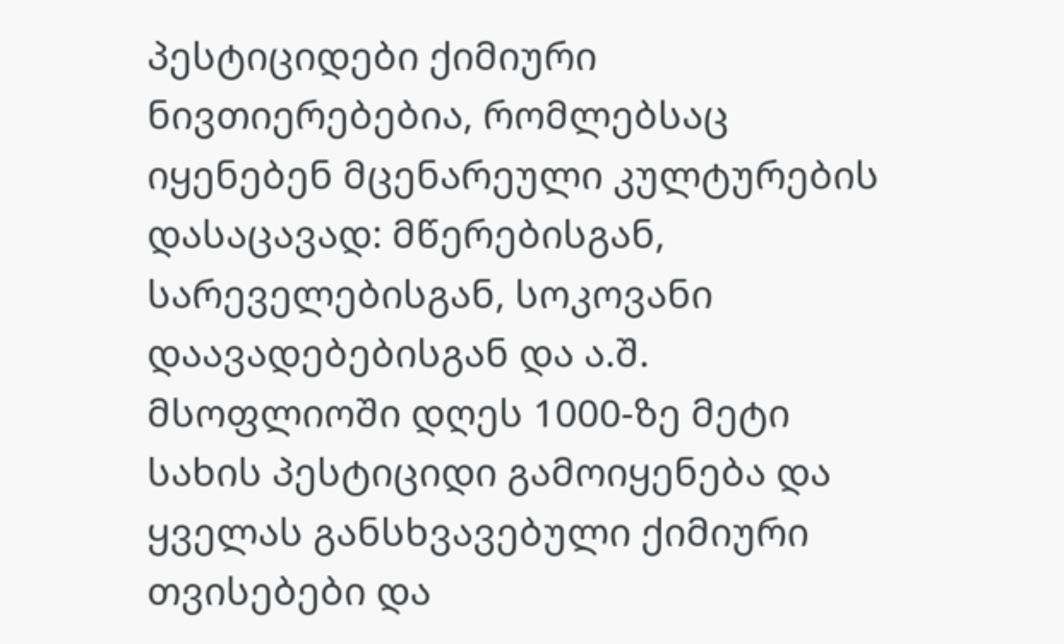პესტიციდები ქიმიური ნივთიერებებია, რომლებსაც იყენებენ მცენარეული კულტურების დასაცავად: მწერებისგან, სარეველებისგან, სოკოვანი დაავადებებისგან და ა.შ. მსოფლიოში დღეს 1000-ზე მეტი სახის პესტიციდი გამოიყენება და ყველას განსხვავებული ქიმიური თვისებები და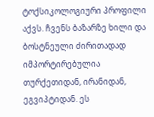ტოქსიკოლოგიური პროფილი აქვს. ჩვენს ბაზარზე ხილი და ბოსტნეული ძირითადად იმპორტირებულია თურქეთიდან, ირანიდან, ეგვიპტიდან. ეს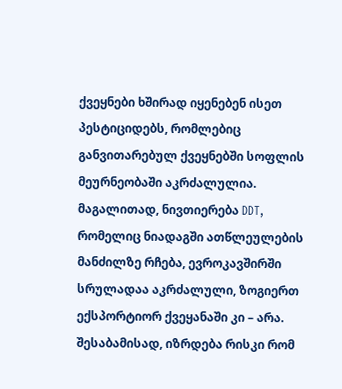ქვეყნები ხშირად იყენებენ ისეთ პესტიციდებს, რომლებიც განვითარებულ ქვეყნებში სოფლის მეურნეობაში აკრძალულია. მაგალითად, ნივთიერება DDT, რომელიც ნიადაგში ათწლეულების მანძილზე რჩება, ევროკავშირში სრულადაა აკრძალული, ზოგიერთ ექსპორტიორ ქვეყანაში კი – არა. შესაბამისად, იზრდება რისკი რომ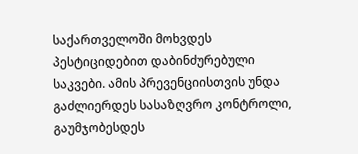საქართველოში მოხვდეს პესტიციდებით დაბინძურებული საკვები. ამის პრევენციისთვის უნდა გაძლიერდეს სასაზღვრო კონტროლი, გაუმჯობესდეს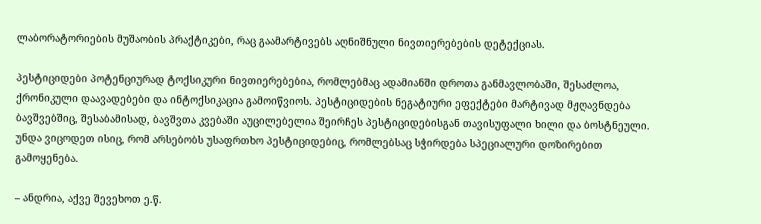ლაბორატორიების მუშაობის პრაქტიკები, რაც გაამარტივებს აღნიშნული ნივთიერებების დეტექციას.

პესტიციდები პოტენციურად ტოქსიკური ნივთიერებებია, რომლებმაც ადამიანში დროთა განმავლობაში, შესაძლოა, ქრონიკული დაავადებები და ინტოქსიკაცია გამოიწვიოს. პესტიციდების ნეგატიური ეფექტები მარტივად მჟღავნდება ბავშვებშიც, შესაბამისად, ბავშვთა კვებაში აუცილებელია შეირჩეს პესტიციდებისგან თავისუფალი ხილი და ბოსტნეული. უნდა ვიცოდეთ ისიც, რომ არსებობს უსაფრთხო პესტიციდებიც, რომლებსაც სჭირდება სპეციალური დოზირებით გამოყენება.

– ანდრია, აქვე შევეხოთ ე.წ.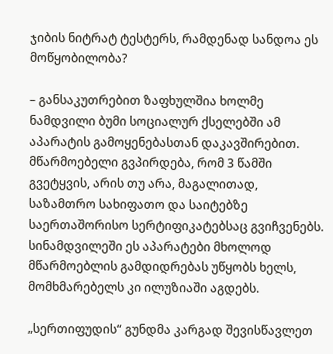ჯიბის ნიტრატ ტესტერს, რამდენად სანდოა ეს მოწყობილობა?

– განსაკუთრებით ზაფხულშია ხოლმე ნამდვილი ბუმი სოციალურ ქსელებში ამ აპარატის გამოყენებასთან დაკავშირებით. მწარმოებელი გვპირდება, რომ 3 წამში გვეტყვის, არის თუ არა, მაგალითად, საზამთრო სახიფათო და საიტებზე საერთაშორისო სერტიფიკატებსაც გვიჩვენებს. სინამდვილეში ეს აპარატები მხოლოდ მწარმოებლის გამდიდრებას უწყობს ხელს, მომხმარებელს კი ილუზიაში აგდებს.

„სერთიფუდის“ გუნდმა კარგად შევისწავლეთ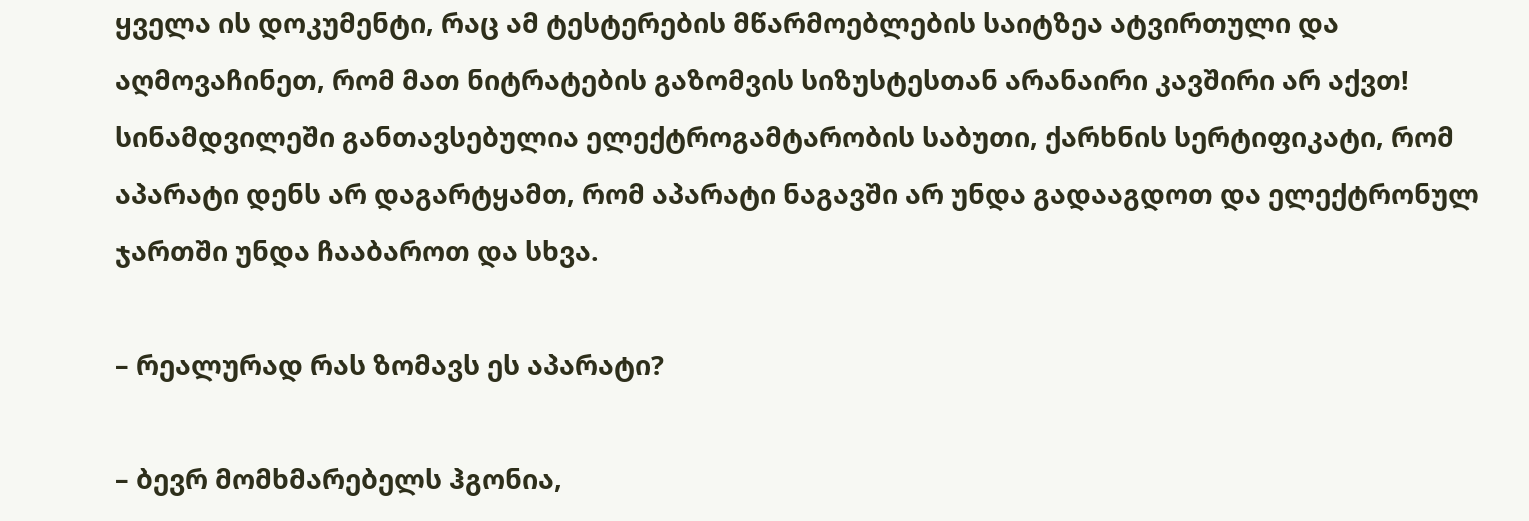ყველა ის დოკუმენტი, რაც ამ ტესტერების მწარმოებლების საიტზეა ატვირთული და აღმოვაჩინეთ, რომ მათ ნიტრატების გაზომვის სიზუსტესთან არანაირი კავშირი არ აქვთ! სინამდვილეში განთავსებულია ელექტროგამტარობის საბუთი, ქარხნის სერტიფიკატი, რომ აპარატი დენს არ დაგარტყამთ, რომ აპარატი ნაგავში არ უნდა გადააგდოთ და ელექტრონულ ჯართში უნდა ჩააბაროთ და სხვა.

– რეალურად რას ზომავს ეს აპარატი?

– ბევრ მომხმარებელს ჰგონია,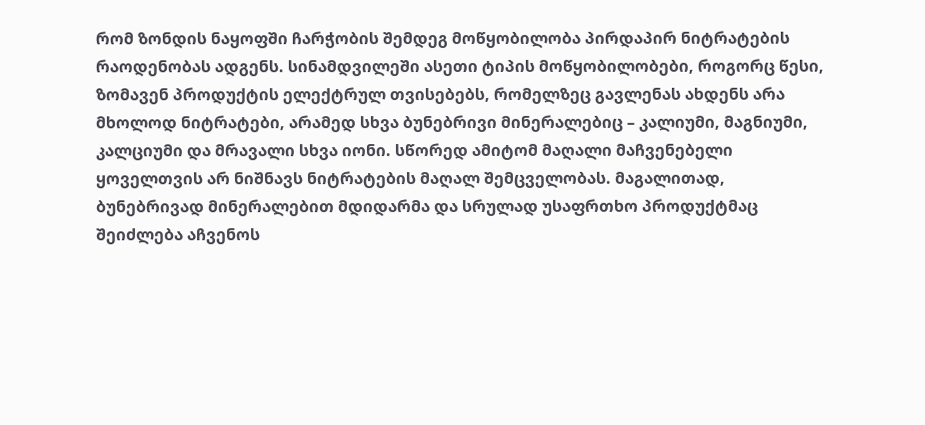რომ ზონდის ნაყოფში ჩარჭობის შემდეგ მოწყობილობა პირდაპირ ნიტრატების რაოდენობას ადგენს. სინამდვილეში ასეთი ტიპის მოწყობილობები, როგორც წესი, ზომავენ პროდუქტის ელექტრულ თვისებებს, რომელზეც გავლენას ახდენს არა მხოლოდ ნიტრატები, არამედ სხვა ბუნებრივი მინერალებიც – კალიუმი, მაგნიუმი, კალციუმი და მრავალი სხვა იონი. სწორედ ამიტომ მაღალი მაჩვენებელი ყოველთვის არ ნიშნავს ნიტრატების მაღალ შემცველობას. მაგალითად, ბუნებრივად მინერალებით მდიდარმა და სრულად უსაფრთხო პროდუქტმაც შეიძლება აჩვენოს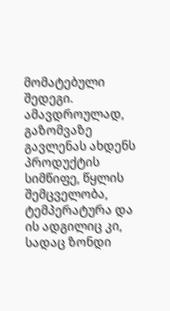მომატებული შედეგი. ამავდროულად, გაზომვაზე გავლენას ახდენს პროდუქტის სიმწიფე, წყლის შემცველობა, ტემპერატურა და ის ადგილიც კი, სადაც ზონდი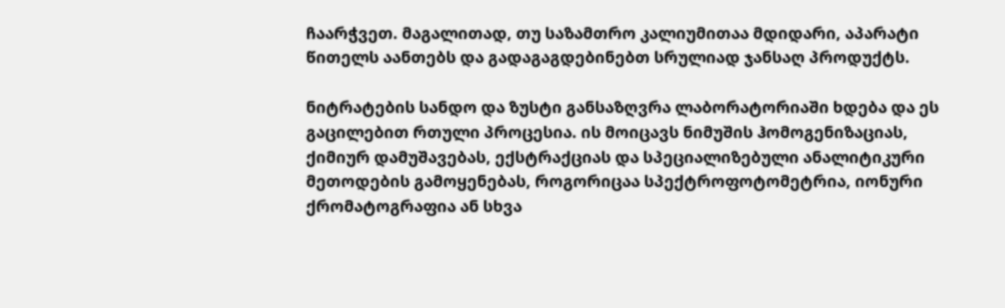ჩაარჭვეთ. მაგალითად, თუ საზამთრო კალიუმითაა მდიდარი, აპარატი წითელს აანთებს და გადაგაგდებინებთ სრულიად ჯანსაღ პროდუქტს.

ნიტრატების სანდო და ზუსტი განსაზღვრა ლაბორატორიაში ხდება და ეს გაცილებით რთული პროცესია. ის მოიცავს ნიმუშის ჰომოგენიზაციას, ქიმიურ დამუშავებას, ექსტრაქციას და სპეციალიზებული ანალიტიკური მეთოდების გამოყენებას, როგორიცაა სპექტროფოტომეტრია, იონური ქრომატოგრაფია ან სხვა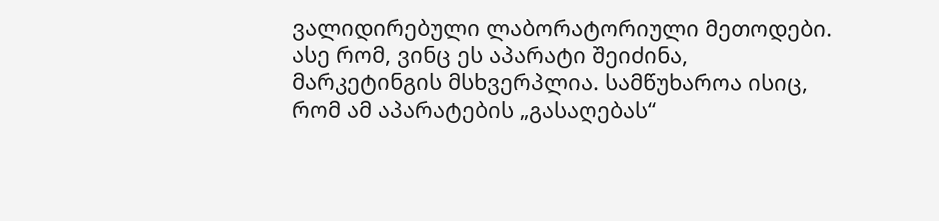ვალიდირებული ლაბორატორიული მეთოდები. ასე რომ, ვინც ეს აპარატი შეიძინა, მარკეტინგის მსხვერპლია. სამწუხაროა ისიც, რომ ამ აპარატების „გასაღებას“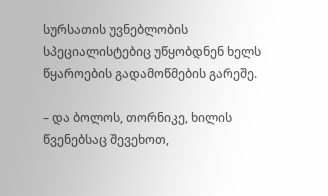სურსათის უვნებლობის სპეციალისტებიც უწყობდნენ ხელს წყაროების გადამოწმების გარეშე.

– და ბოლოს, თორნიკე, ხილის წვენებსაც შევეხოთ,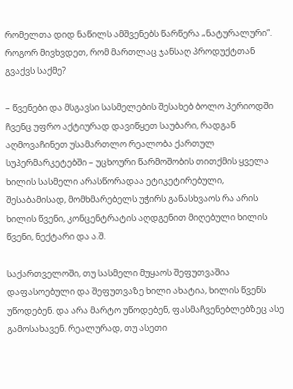რომელთა დიდ ნაწილს ამშვენებს წარწერა „ნატურალური“. როგორ მივხვდეთ, რომ მართლაც ჯანსაღ პროდუქტთან გვაქვს საქმე?

– წვენები და მსგავსი სასმელების შესახებ ბოლო პერიოდში ჩვენც უფრო აქტიურად დავიწყეთ საუბარი, რადგან აღმოვაჩინეთ უსამართლო რეალობა ქართულ სუპერმარკეტებში – უცხოური წარმოშობის თითქმის ყველა ხილის სასმელი არასწორადაა ეტიკეტირებული, შესაბამისად, მომხმარებელს უჭირს განასხვაოს რა არის ხილის წვენი, კონცენტრატის აღდგენით მიღებული ხილის წვენი, ნექტარი და ა.შ.

საქართველოში, თუ სასმელი მუყაოს შეფუთვაშია დაფასოებული და შეფუთვაზე ხილი ახატია, ხილის წვენს უწოდებენ. და არა მარტო უწოდებენ, ფასმაჩვენებლებზეც ასე გამოსახავენ. რეალურად, თუ ასეთი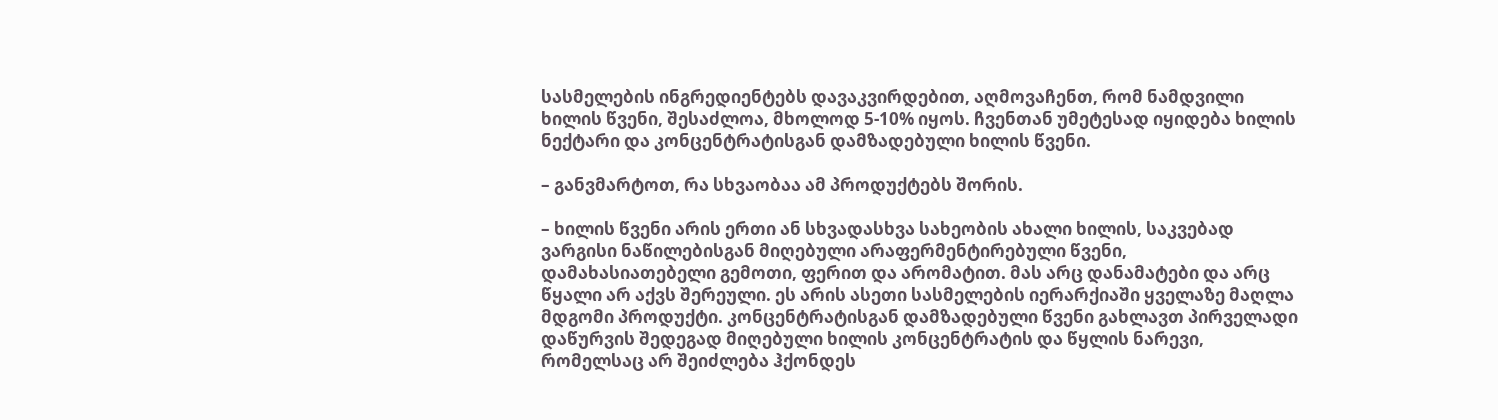სასმელების ინგრედიენტებს დავაკვირდებით, აღმოვაჩენთ, რომ ნამდვილი ხილის წვენი, შესაძლოა, მხოლოდ 5-10% იყოს. ჩვენთან უმეტესად იყიდება ხილის ნექტარი და კონცენტრატისგან დამზადებული ხილის წვენი.

– განვმარტოთ, რა სხვაობაა ამ პროდუქტებს შორის.

– ხილის წვენი არის ერთი ან სხვადასხვა სახეობის ახალი ხილის, საკვებად ვარგისი ნაწილებისგან მიღებული არაფერმენტირებული წვენი, დამახასიათებელი გემოთი, ფერით და არომატით. მას არც დანამატები და არც წყალი არ აქვს შერეული. ეს არის ასეთი სასმელების იერარქიაში ყველაზე მაღლა მდგომი პროდუქტი. კონცენტრატისგან დამზადებული წვენი გახლავთ პირველადი დაწურვის შედეგად მიღებული ხილის კონცენტრატის და წყლის ნარევი, რომელსაც არ შეიძლება ჰქონდეს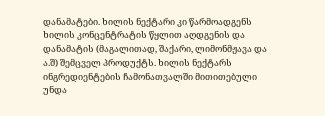დანამატები. ხილის ნექტარი კი წარმოადგენს ხილის კონცენტრატის წყლით აღდგენის და დანამატის (მაგალითად, შაქარი, ლიმონმჟავა და ა.შ) შემცველ პროდუქტს. ხილის ნექტარს ინგრედიენტების ჩამონათვალში მითითებული უნდა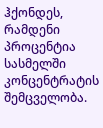ჰქონდეს, რამდენი პროცენტია სასმელში კონცენტრატის შემცველობა.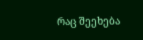რაც შეეხება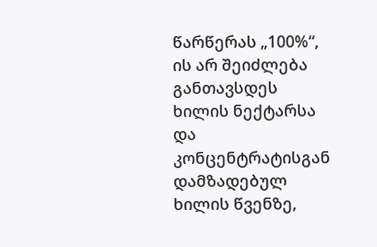წარწერას „100%“, ის არ შეიძლება განთავსდეს ხილის ნექტარსა და კონცენტრატისგან დამზადებულ ხილის წვენზე,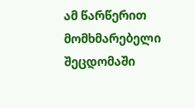ამ წარწერით მომხმარებელი შეცდომაში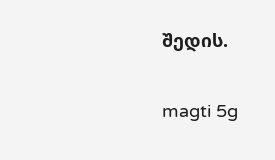შედის.

magti 5g